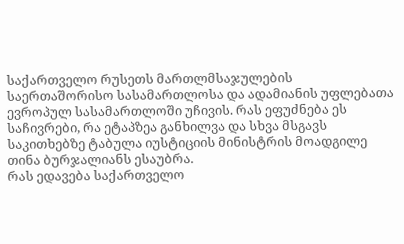საქართველო რუსეთს მართლმსაჯულების საერთაშორისო სასამართლოსა და ადამიანის უფლებათა ევროპულ სასამართლოში უჩივის. რას ეფუძნება ეს საჩივრები, რა ეტაპზეა განხილვა და სხვა მსგავს საკითხებზე ტაბულა იუსტიციის მინისტრის მოადგილე თინა ბურჯალიანს ესაუბრა.
რას ედავება საქართველო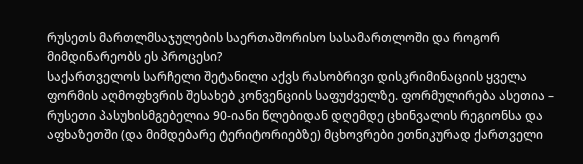რუსეთს მართლმსაჯულების საერთაშორისო სასამართლოში და როგორ მიმდინარეობს ეს პროცესი?
საქართველოს სარჩელი შეტანილი აქვს რასობრივი დისკრიმინაციის ყველა ფორმის აღმოფხვრის შესახებ კონვენციის საფუძველზე. ფორმულირება ასეთია – რუსეთი პასუხისმგებელია 90-იანი წლებიდან დღემდე ცხინვალის რეგიონსა და აფხაზეთში (და მიმდებარე ტერიტორიებზე) მცხოვრები ეთნიკურად ქართველი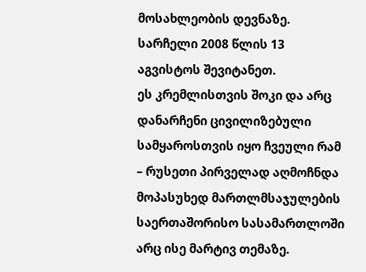მოსახლეობის დევნაზე. სარჩელი 2008 წლის 13 აგვისტოს შევიტანეთ.
ეს კრემლისთვის შოკი და არც დანარჩენი ცივილიზებული სამყაროსთვის იყო ჩვეული რამ – რუსეთი პირველად აღმოჩნდა მოპასუხედ მართლმსაჯულების საერთაშორისო სასამართლოში არც ისე მარტივ თემაზე.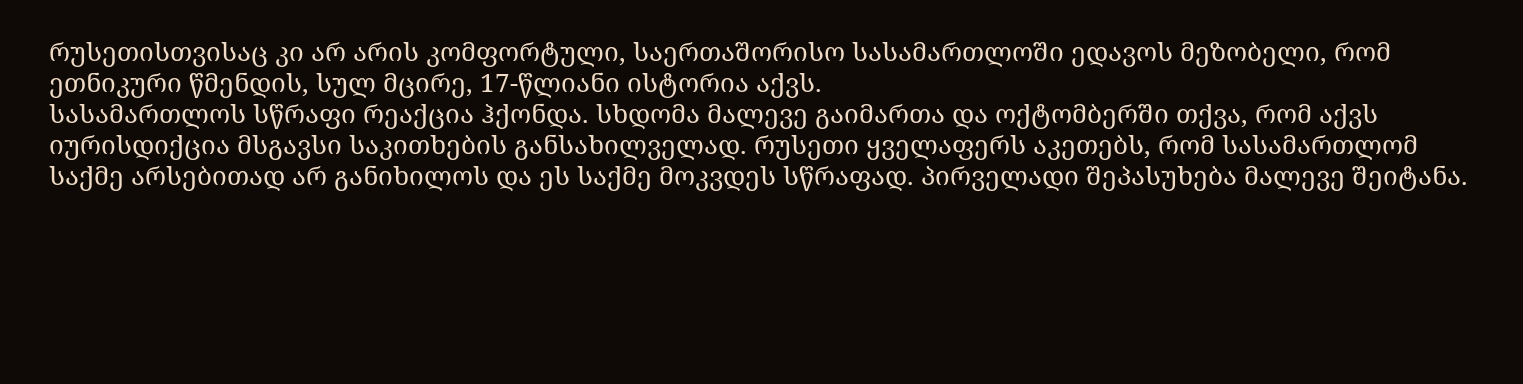რუსეთისთვისაც კი არ არის კომფორტული, საერთაშორისო სასამართლოში ედავოს მეზობელი, რომ ეთნიკური წმენდის, სულ მცირე, 17-წლიანი ისტორია აქვს.
სასამართლოს სწრაფი რეაქცია ჰქონდა. სხდომა მალევე გაიმართა და ოქტომბერში თქვა, რომ აქვს იურისდიქცია მსგავსი საკითხების განსახილველად. რუსეთი ყველაფერს აკეთებს, რომ სასამართლომ საქმე არსებითად არ განიხილოს და ეს საქმე მოკვდეს სწრაფად. პირველადი შეპასუხება მალევე შეიტანა.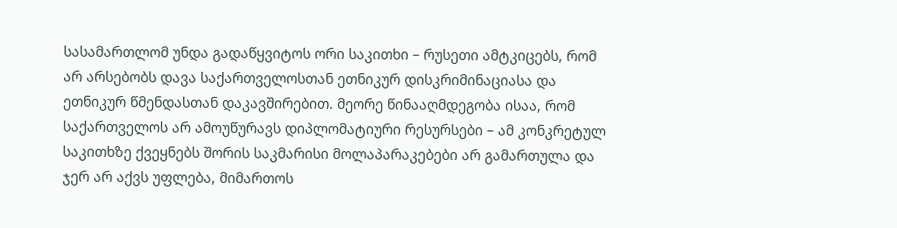სასამართლომ უნდა გადაწყვიტოს ორი საკითხი – რუსეთი ამტკიცებს, რომ არ არსებობს დავა საქართველოსთან ეთნიკურ დისკრიმინაციასა და ეთნიკურ წმენდასთან დაკავშირებით. მეორე წინააღმდეგობა ისაა, რომ საქართველოს არ ამოუწურავს დიპლომატიური რესურსები – ამ კონკრეტულ საკითხზე ქვეყნებს შორის საკმარისი მოლაპარაკებები არ გამართულა და ჯერ არ აქვს უფლება, მიმართოს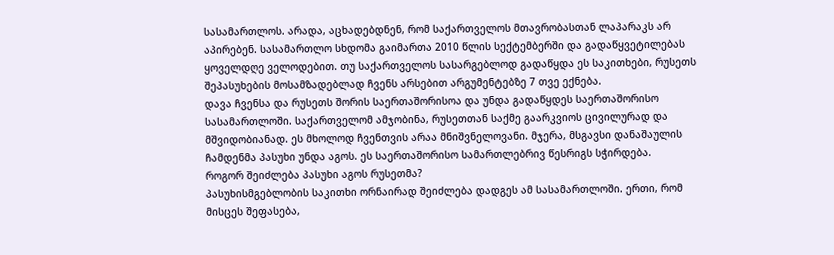სასამართლოს. არადა, აცხადებდნენ, რომ საქართველოს მთავრობასთან ლაპარაკს არ აპირებენ. სასამართლო სხდომა გაიმართა 2010 წლის სექტემბერში და გადაწყვეტილებას ყოველდღე ველოდებით. თუ საქართველოს სასარგებლოდ გადაწყდა ეს საკითხები, რუსეთს შეპასუხების მოსამზადებლად ჩვენს არსებით არგუმენტებზე 7 თვე ექნება.
დავა ჩვენსა და რუსეთს შორის საერთაშორისოა და უნდა გადაწყდეს საერთაშორისო სასამართლოში. საქართველომ ამჯობინა, რუსეთთან საქმე გაარკვიოს ცივილურად და მშვიდობიანად. ეს მხოლოდ ჩვენთვის არაა მნიშვნელოვანი. მჯერა, მსგავსი დანაშაულის ჩამდენმა პასუხი უნდა აგოს. ეს საერთაშორისო სამართლებრივ წესრიგს სჭირდება.
როგორ შეიძლება პასუხი აგოს რუსეთმა?
პასუხისმგებლობის საკითხი ორნაირად შეიძლება დადგეს ამ სასამართლოში. ერთი, რომ მისცეს შეფასება,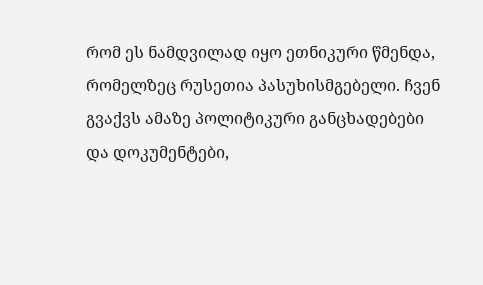რომ ეს ნამდვილად იყო ეთნიკური წმენდა, რომელზეც რუსეთია პასუხისმგებელი. ჩვენ გვაქვს ამაზე პოლიტიკური განცხადებები და დოკუმენტები,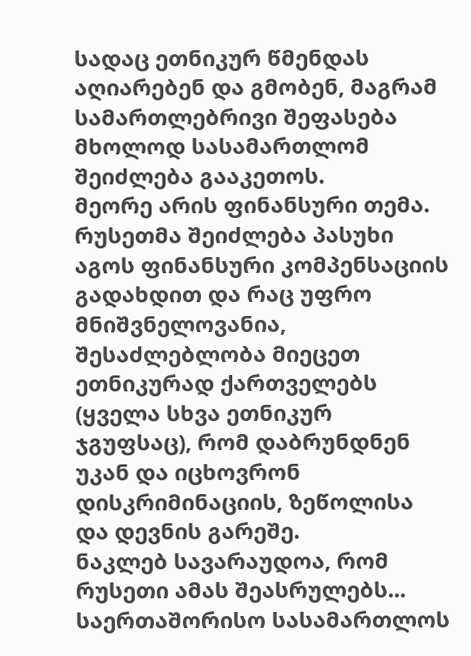სადაც ეთნიკურ წმენდას აღიარებენ და გმობენ, მაგრამ სამართლებრივი შეფასება მხოლოდ სასამართლომ შეიძლება გააკეთოს.
მეორე არის ფინანსური თემა. რუსეთმა შეიძლება პასუხი აგოს ფინანსური კომპენსაციის გადახდით და რაც უფრო მნიშვნელოვანია, შესაძლებლობა მიეცეთ ეთნიკურად ქართველებს (ყველა სხვა ეთნიკურ ჯგუფსაც), რომ დაბრუნდნენ უკან და იცხოვრონ დისკრიმინაციის, ზეწოლისა და დევნის გარეშე.
ნაკლებ სავარაუდოა, რომ რუსეთი ამას შეასრულებს...
საერთაშორისო სასამართლოს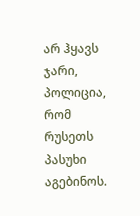არ ჰყავს ჯარი, პოლიცია, რომ რუსეთს პასუხი აგებინოს.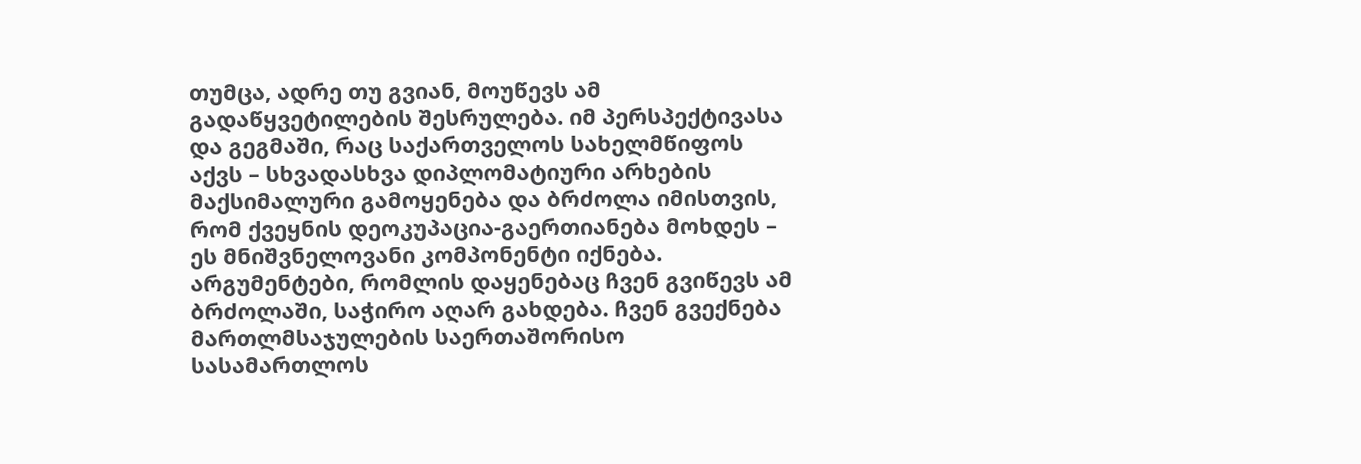თუმცა, ადრე თუ გვიან, მოუწევს ამ გადაწყვეტილების შესრულება. იმ პერსპექტივასა და გეგმაში, რაც საქართველოს სახელმწიფოს აქვს – სხვადასხვა დიპლომატიური არხების მაქსიმალური გამოყენება და ბრძოლა იმისთვის, რომ ქვეყნის დეოკუპაცია-გაერთიანება მოხდეს – ეს მნიშვნელოვანი კომპონენტი იქნება. არგუმენტები, რომლის დაყენებაც ჩვენ გვიწევს ამ ბრძოლაში, საჭირო აღარ გახდება. ჩვენ გვექნება მართლმსაჯულების საერთაშორისო სასამართლოს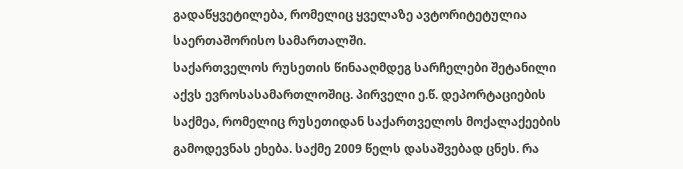გადაწყვეტილება, რომელიც ყველაზე ავტორიტეტულია საერთაშორისო სამართალში.
საქართველოს რუსეთის წინააღმდეგ სარჩელები შეტანილი აქვს ევროსასამართლოშიც. პირველი ე.წ. დეპორტაციების საქმეა, რომელიც რუსეთიდან საქართველოს მოქალაქეების გამოდევნას ეხება. საქმე 2009 წელს დასაშვებად ცნეს. რა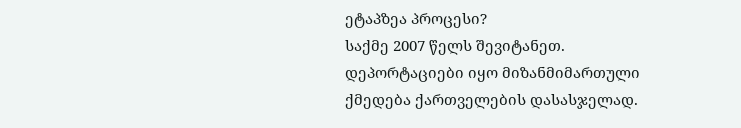ეტაპზეა პროცესი?
საქმე 2007 წელს შევიტანეთ. დეპორტაციები იყო მიზანმიმართული ქმედება ქართველების დასასჯელად.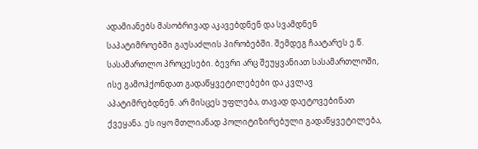ადამიანებს მასობრივად აკავებდნენ და სვამდნენ საპატიმროებში გაუსაძლის პირობებში. შემდეგ ჩაატარეს ე.წ. სასამართლო პროცესები. ბევრი არც შეუყვანიათ სასამართლოში, ისე გამოჰქონდათ გადაწყვეტილებები და კვლავ აპატიმრებდნენ. არ მისცეს უფლება, თავად დაეტოვებინათ ქვეყანა. ეს იყო მთლიანად პოლიტიზირებული გადაწყვეტილება,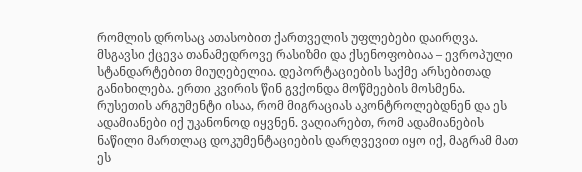რომლის დროსაც ათასობით ქართველის უფლებები დაირღვა. მსგავსი ქცევა თანამედროვე რასიზმი და ქსენოფობიაა – ევროპული სტანდარტებით მიუღებელია. დეპორტაციების საქმე არსებითად განიხილება. ერთი კვირის წინ გვქონდა მოწმეების მოსმენა.
რუსეთის არგუმენტი ისაა, რომ მიგრაციას აკონტროლებდნენ და ეს ადამიანები იქ უკანონოდ იყვნენ. ვაღიარებთ, რომ ადამიანების ნაწილი მართლაც დოკუმენტაციების დარღვევით იყო იქ, მაგრამ მათ ეს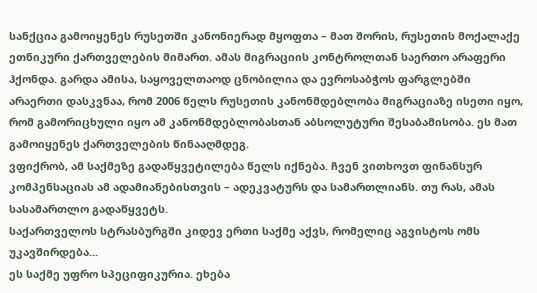სანქცია გამოიყენეს რუსეთში კანონიერად მყოფთა – მათ შორის, რუსეთის მოქალაქე ეთნიკური ქართველების მიმართ. ამას მიგრაციის კონტროლთან საერთო არაფერი ჰქონდა. გარდა ამისა, საყოველთაოდ ცნობილია და ევროსაბჭოს ფარგლებში არაერთი დასკვნაა, რომ 2006 წელს რუსეთის კანონმდებლობა მიგრაციაზე ისეთი იყო, რომ გამორიცხული იყო ამ კანონმდებლობასთან აბსოლუტური შესაბამისობა. ეს მათ გამოიყენეს ქართველების წინააღმდეგ.
ვფიქრობ, ამ საქმეზე გადაწყვეტილება წელს იქნება. ჩვენ ვითხოვთ ფინანსურ კომპენსაციას ამ ადამიანებისთვის – ადეკვატურს და სამართლიანს. თუ რას, ამას სასამართლო გადაწყვეტს.
საქართველოს სტრასბურგში კიდევ ერთი საქმე აქვს, რომელიც აგვისტოს ომს უკავშირდება...
ეს საქმე უფრო სპეციფიკურია. ეხება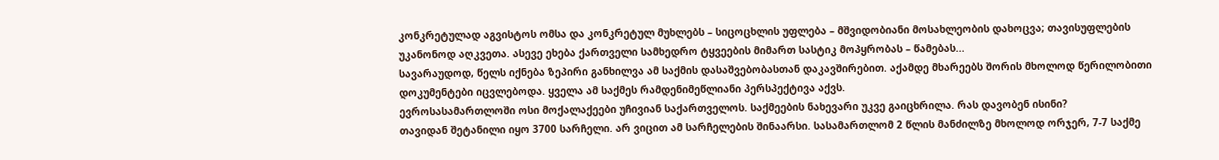კონკრეტულად აგვისტოს ომსა და კონკრეტულ მუხლებს – სიცოცხლის უფლება – მშვიდობიანი მოსახლეობის დახოცვა; თავისუფლების უკანონოდ აღკვეთა. ასევე ეხება ქართველი სამხედრო ტყვეების მიმართ სასტიკ მოპყრობას – წამებას...
სავარაუდოდ, წელს იქნება ზეპირი განხილვა ამ საქმის დასაშვებობასთან დაკავშირებით. აქამდე მხარეებს შორის მხოლოდ წერილობითი დოკუმენტები იცვლებოდა. ყველა ამ საქმეს რამდენიმეწლიანი პერსპექტივა აქვს.
ევროსასამართლოში ოსი მოქალაქეები უჩივიან საქართველოს. საქმეების ნახევარი უკვე გაიცხრილა. რას დავობენ ისინი?
თავიდან შეტანილი იყო 3700 სარჩელი. არ ვიცით ამ სარჩელების შინაარსი. სასამართლომ 2 წლის მანძილზე მხოლოდ ორჯერ, 7-7 საქმე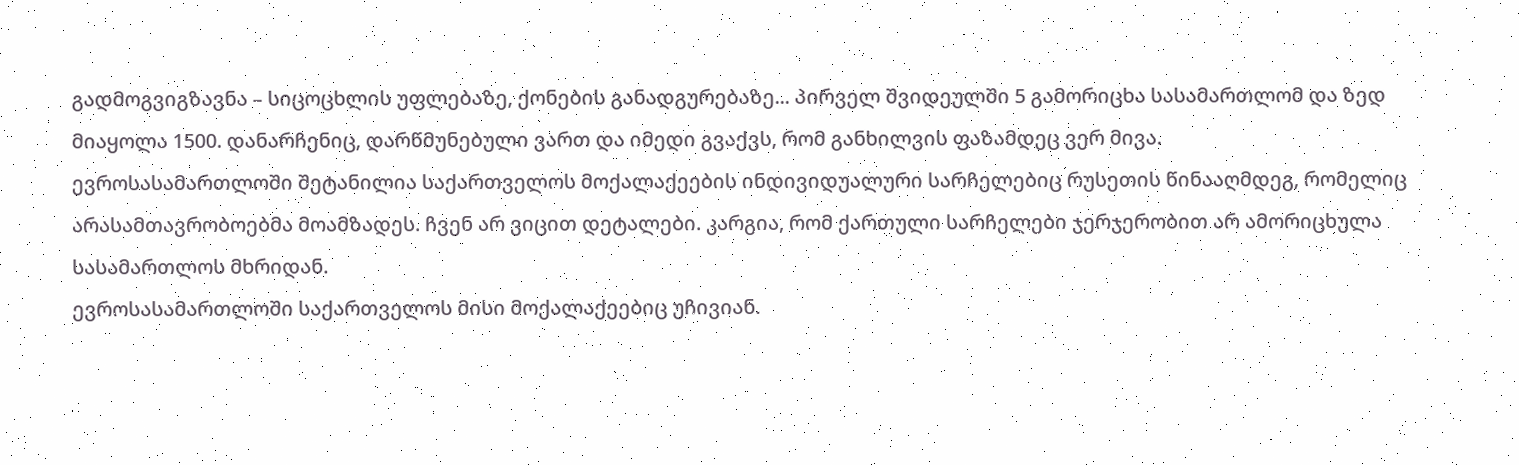გადმოგვიგზავნა – სიცოცხლის უფლებაზე, ქონების განადგურებაზე... პირველ შვიდეულში 5 გამორიცხა სასამართლომ და ზედ მიაყოლა 1500. დანარჩენიც, დარწმუნებული ვართ და იმედი გვაქვს, რომ განხილვის ფაზამდეც ვერ მივა.
ევროსასამართლოში შეტანილია საქართველოს მოქალაქეების ინდივიდუალური სარჩელებიც რუსეთის წინააღმდეგ, რომელიც არასამთავრობოებმა მოამზადეს. ჩვენ არ ვიცით დეტალები. კარგია, რომ ქართული სარჩელები ჯერჯერობით არ ამორიცხულა სასამართლოს მხრიდან.
ევროსასამართლოში საქართველოს მისი მოქალაქეებიც უჩივიან.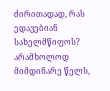ძირითადად, რას ედავებიან სახელმწიფოს? არამხოლოდ მიმდინარე წელს,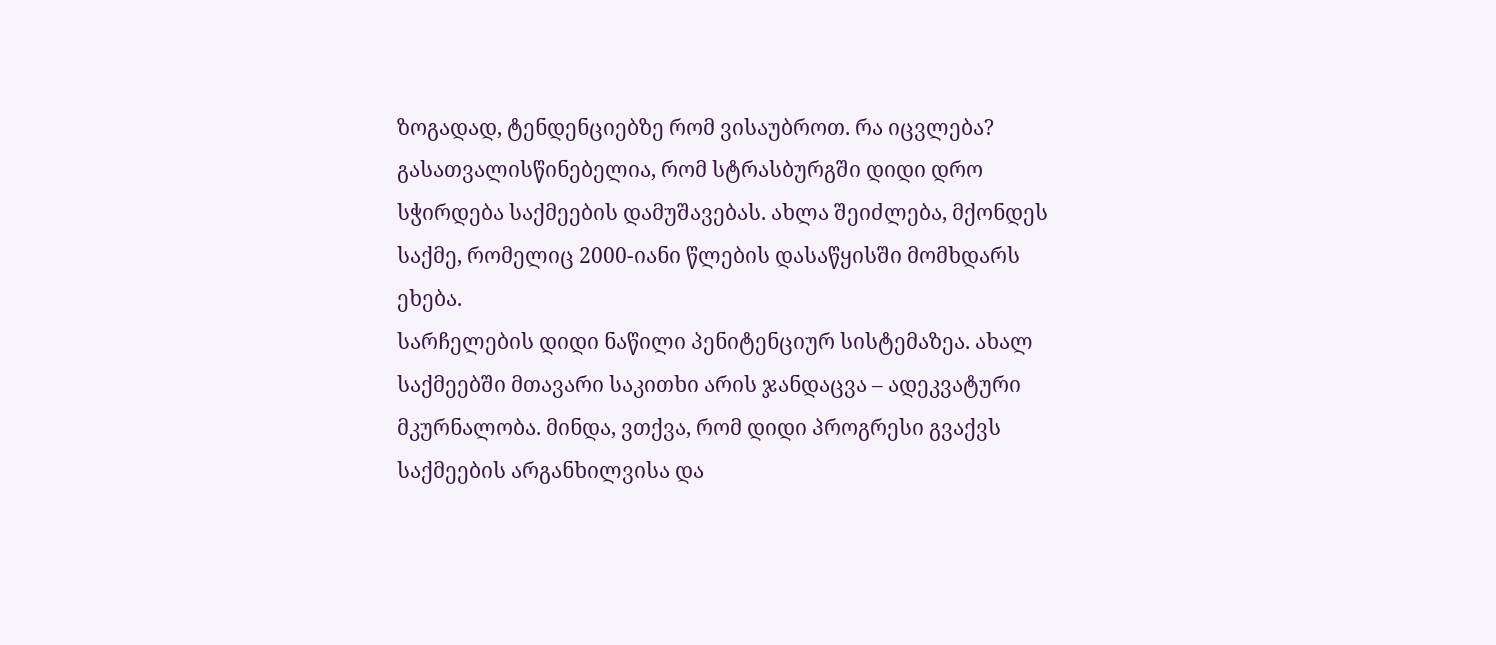ზოგადად, ტენდენციებზე რომ ვისაუბროთ. რა იცვლება?
გასათვალისწინებელია, რომ სტრასბურგში დიდი დრო სჭირდება საქმეების დამუშავებას. ახლა შეიძლება, მქონდეს საქმე, რომელიც 2000-იანი წლების დასაწყისში მომხდარს ეხება.
სარჩელების დიდი ნაწილი პენიტენციურ სისტემაზეა. ახალ საქმეებში მთავარი საკითხი არის ჯანდაცვა – ადეკვატური მკურნალობა. მინდა, ვთქვა, რომ დიდი პროგრესი გვაქვს საქმეების არგანხილვისა და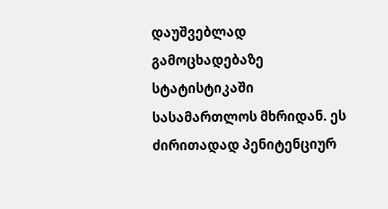დაუშვებლად გამოცხადებაზე სტატისტიკაში სასამართლოს მხრიდან. ეს ძირითადად პენიტენციურ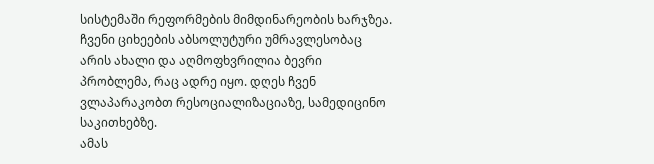სისტემაში რეფორმების მიმდინარეობის ხარჯზეა. ჩვენი ციხეების აბსოლუტური უმრავლესობაც არის ახალი და აღმოფხვრილია ბევრი პრობლემა, რაც ადრე იყო. დღეს ჩვენ ვლაპარაკობთ რესოციალიზაციაზე, სამედიცინო საკითხებზე.
ამას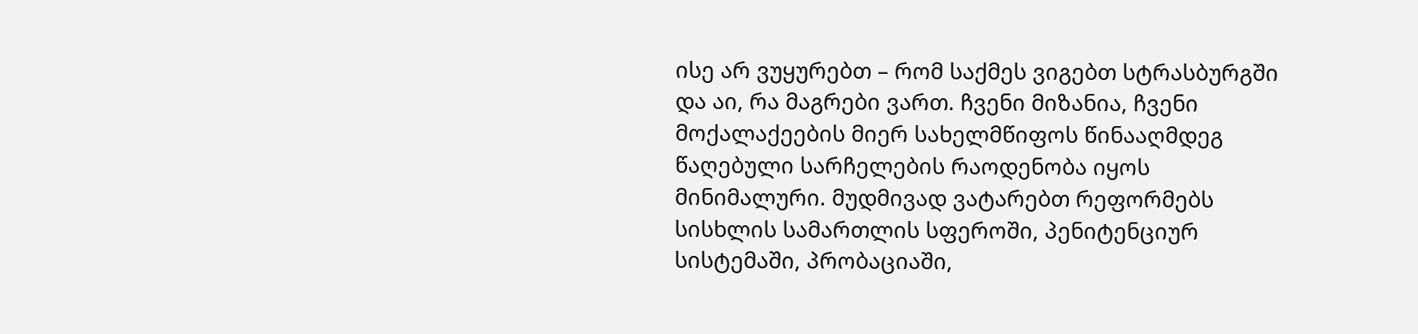ისე არ ვუყურებთ – რომ საქმეს ვიგებთ სტრასბურგში და აი, რა მაგრები ვართ. ჩვენი მიზანია, ჩვენი მოქალაქეების მიერ სახელმწიფოს წინააღმდეგ წაღებული სარჩელების რაოდენობა იყოს მინიმალური. მუდმივად ვატარებთ რეფორმებს სისხლის სამართლის სფეროში, პენიტენციურ სისტემაში, პრობაციაში,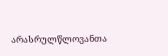არასრულწლოვანთა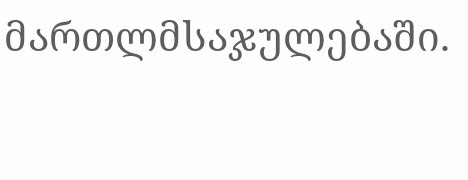მართლმსაჯულებაში.